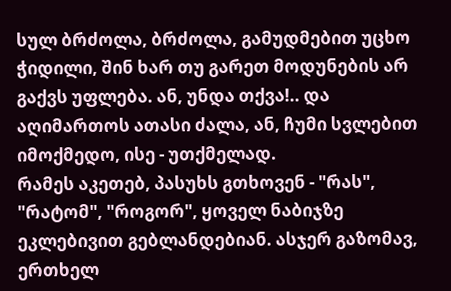სულ ბრძოლა, ბრძოლა, გამუდმებით უცხო ჭიდილი, შინ ხარ თუ გარეთ მოდუნების არ გაქვს უფლება. ან, უნდა თქვა!.. და აღიმართოს ათასი ძალა, ან, ჩუმი სვლებით იმოქმედო, ისე - უთქმელად.
რამეს აკეთებ, პასუხს გთხოვენ - "რას", "რატომ", "როგორ", ყოველ ნაბიჯზე ეკლებივით გებლანდებიან. ასჯერ გაზომავ, ერთხელ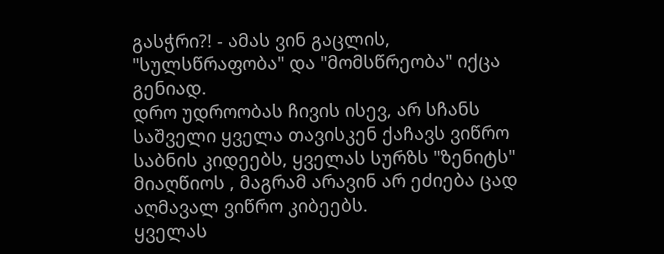გასჭრი?! - ამას ვინ გაცლის, "სულსწრაფობა" და "მომსწრეობა" იქცა გენიად.
დრო უდროობას ჩივის ისევ, არ სჩანს საშველი ყველა თავისკენ ქაჩავს ვიწრო საბნის კიდეებს, ყველას სურზს "ზენიტს" მიაღწიოს , მაგრამ არავინ არ ეძიება ცად აღმავალ ვიწრო კიბეებს.
ყველას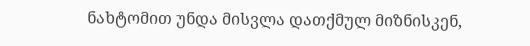ნახტომით უნდა მისვლა დათქმულ მიზნისკენ,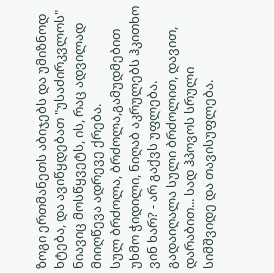ზოგი ერთმანეთს აბიჯებს და უმიზნოდ ხტება, და ავიწყდებათ "უსაძირკვლოს" ნიავიც მოსწყვეტს, ის, რაც ადვილად მიიღწევა ადრევე ქრება.
სულ ბრძოლა, ბრძოლა,გამუდმებით უხმო ჭიდილი, ნიღაბ აკრულებს ჰკითხო ვინ ხარ? - არ გაქვს უფლება. გადაიღალა სული ბრძოლით, დავით, დარაბით... სად ჰპოვოს სრული სიმშვიდე და თავისუფლება.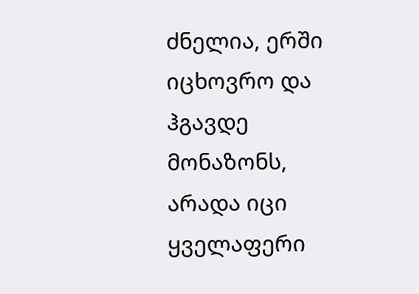ძნელია, ერში იცხოვრო და ჰგავდე მონაზონს, არადა იცი ყველაფერი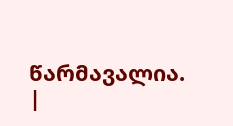წარმავალია.
|